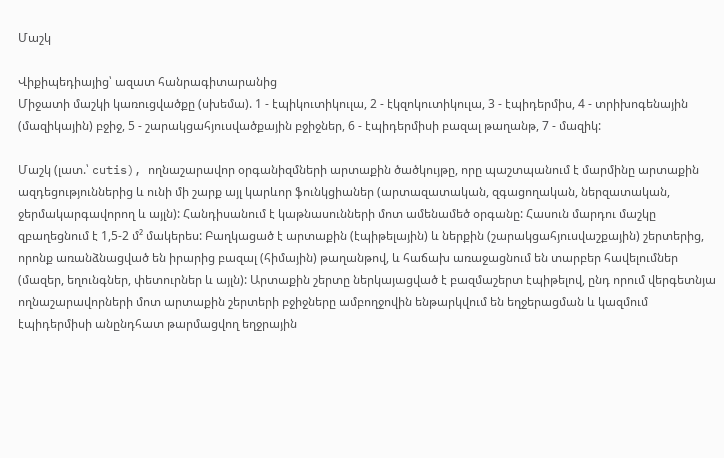Մաշկ

Վիքիպեդիայից՝ ազատ հանրագիտարանից
Միջատի մաշկի կառուցվածքը (սխեմա). 1 - էպիկուտիկուլա, 2 - էկզոկուտիկուլա, 3 - էպիդերմիս, 4 - տրիխոգենային (մազիկային) բջիջ, 5 - շարակցահյուսվածքային բջիջներ, 6 - էպիդերմիսի բազալ թաղանթ, 7 - մազիկ:

Մաշկ (լատ.՝ cutis), ողնաշարավոր օրգանիզմների արտաքին ծածկույթը, որը պաշտպանում է մարմինը արտաքին ազդեցություններից և ունի մի շարք այլ կարևոր ֆունկցիաներ (արտազատական, զգացողական, ներզատական, ջերմակարգավորող և այլն): Հանդիսանում է կաթնասունների մոտ ամենամեծ օրգանը: Հասուն մարդու մաշկը զբաղեցնում է 1,5-2 մ² մակերես: Բաղկացած է արտաքին (էպիթելային) և ներքին (շարակցահյուսվաշքային) շերտերից, որոնք առանձնացված են իրարից բազալ (հիմային) թաղանթով, և հաճախ առաջացնում են տարբեր հավելումներ (մազեր, եղունգներ, փետուրներ և այլն): Արտաքին շերտը ներկայացված է բազմաշերտ էպիթելով, ընդ որում վերգետնյա ողնաշարավորների մոտ արտաքին շերտերի բջիջները ամբողջովին ենթարկվում են եղջերացման և կազմում էպիդերմիսի անընդհատ թարմացվող եղջրային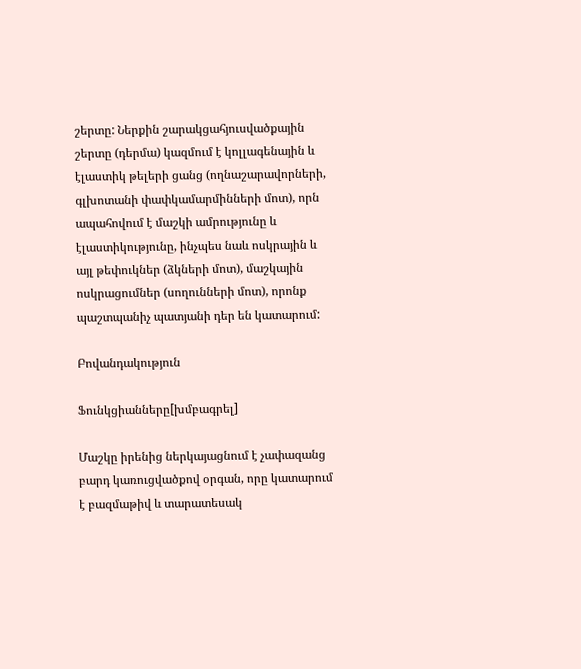շերտը: Ներքին շարակցահյուսվածքային շերտը (դերմա) կազմում է կոլլագենային և էլաստիկ թելերի ցանց (ողնաշարավորների, գլխոտանի փափկամարմինների մոտ), որն ապահովում է մաշկի ամրությունը և էլաստիկությունը, ինչպես նաև ոսկրային և այլ թեփուկներ (ձկների մոտ), մաշկային ոսկրացումներ (սողունների մոտ), որոնք պաշտպանիչ պատյանի դեր են կատարում:

Բովանդակություն

Ֆունկցիանները[խմբագրել]

Մաշկը իրենից ներկայացնում է չափազանց բարդ կառուցվածքով օրգան, որը կատարում է բազմաթիվ և տարատեսակ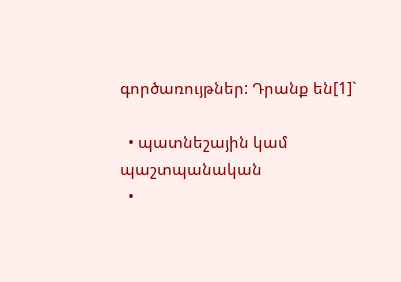գործառույթներ: Դրանք են[1]`

  • պատնեշային կամ պաշտպանական
  •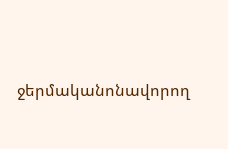ջերմականոնավորող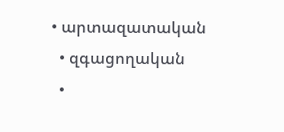• արտազատական
  • զգացողական
  •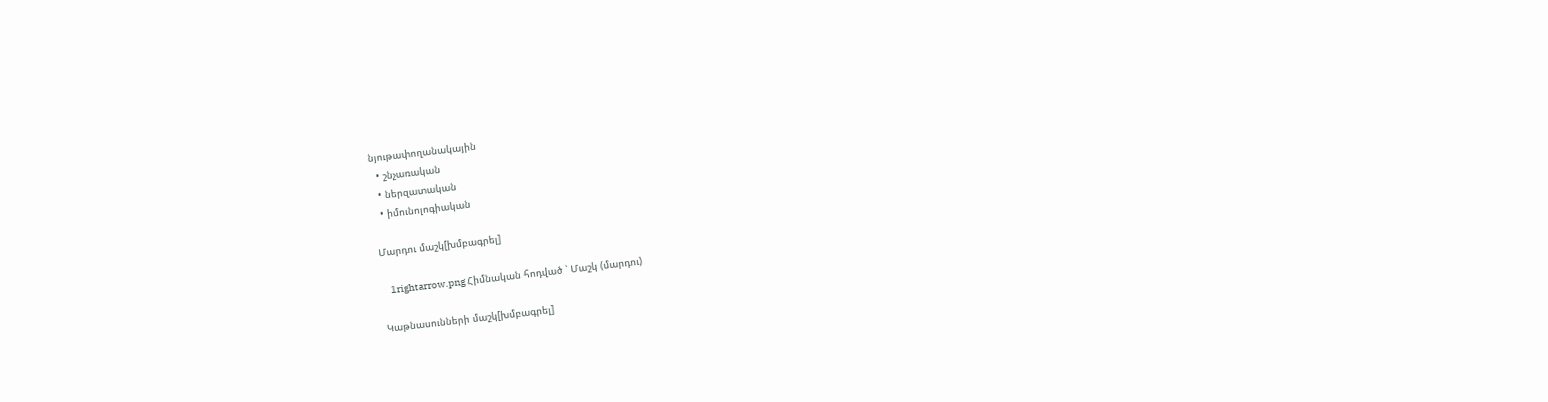նյութափողանակային
  • շնչառական
  • ներզատական
  • իմունոլոգիական

Մարդու մաշկ[խմբագրել]

    1rightarrow.png Հիմնական հոդված ՝ Մաշկ (մարդու)

Կաթնասունների մաշկ[խմբագրել]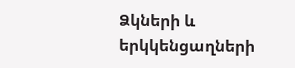Ձկների և երկկենցաղների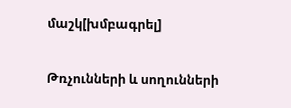մաշկ[խմբագրել]

Թռչունների և սողունների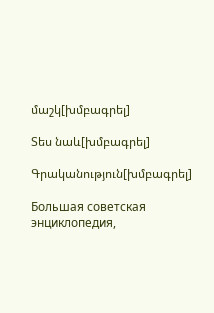մաշկ[խմբագրել]

Տես նաև[խմբագրել]

Գրականություն[խմբագրել]

Большая советская энциклопедия,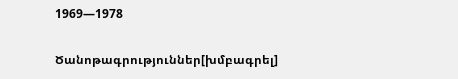1969—1978

Ծանոթագրություններ[խմբագրել]